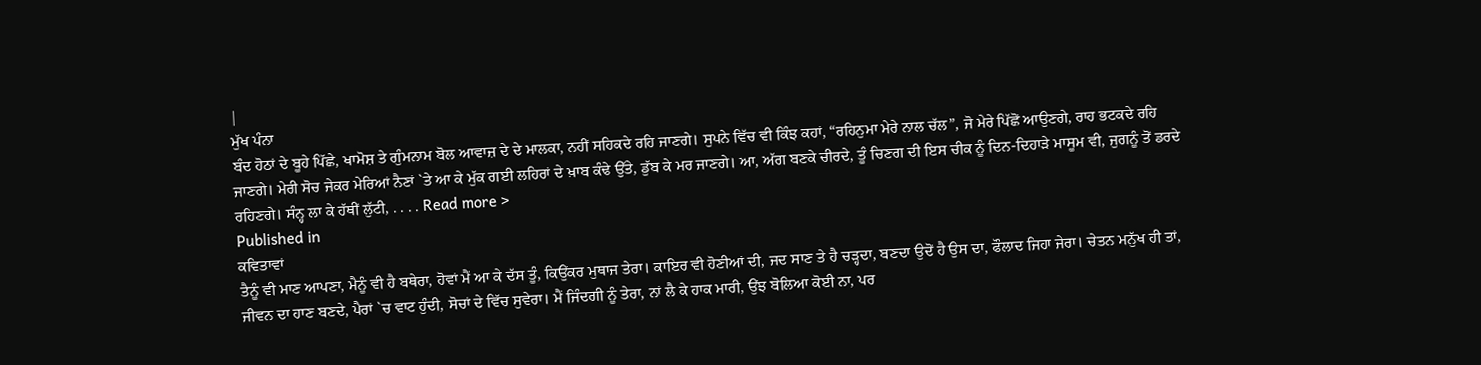|
ਮੁੱਖ ਪੰਨਾ
ਬੰਦ ਹੋਠਾਂ ਦੇ ਬੂਹੇ ਪਿੱਛੇ, ਖਾਮੋਸ਼ ਤੇ ਗੁੰਮਨਾਮ ਬੋਲ ਆਵਾਜ਼ ਦੇ ਦੇ ਮਾਲਕਾ, ਨਹੀਂ ਸਹਿਕਦੇ ਰਹਿ ਜਾਣਗੇ। ਸੁਪਨੇ ਵਿੱਚ ਵੀ ਕਿੰਝ ਕਹਾਂ, “ਰਹਿਨੁਮਾ ਮੇਰੇ ਨਾਲ ਚੱਲ”, ਜੋ ਮੇਰੇ ਪਿੱਛੋਂ ਆਉਣਗੇ, ਰਾਹ ਭਟਕਦੇ ਰਹਿ ਜਾਣਗੇ। ਮੇਰੀ ਸੋਚ ਜੇਕਰ ਮੇਰਿਆਂ ਨੈਣਾਂ `ਤੇ ਆ ਕੇ ਮੁੱਕ ਗਈ ਲਹਿਰਾਂ ਦੇ ਖ਼ਾਬ ਕੰਢੇ ਉੱਤੇ, ਡੁੱਬ ਕੇ ਮਰ ਜਾਣਗੇ। ਆ, ਅੱਗ ਬਣਕੇ ਚੀਰਦੇ, ਤੂੰ ਚਿਣਗ ਦੀ ਇਸ ਚੀਕ ਨੂੰ ਦਿਨ-ਦਿਹਾੜੇ ਮਾਸੂਮ ਵੀ, ਜੁਗਨੂੰ ਤੋਂ ਡਰਦੇ ਰਹਿਣਗੇ। ਸੰਨ੍ਹ ਲਾ ਕੇ ਹੱਥੀਂ ਲੁੱਟੀ, . . . . Read more >
Published in
ਕਵਿਤਾਵਾਂ
ਤੈਨੂੰ ਵੀ ਮਾਣ ਆਪਣਾ, ਮੈਨੂੰ ਵੀ ਹੈ ਬਥੇਰਾ, ਹੋਵਾਂ ਮੈਂ ਆ ਕੇ ਦੱਸ ਤੂੰ, ਕਿਉਂਕਰ ਮੁਥਾਜ ਤੇਰਾ। ਕਾਇਰ ਵੀ ਹੋਣੀਆਂ ਦੀ, ਜਦ ਸਾਣ ਤੇ ਹੈ ਚੜ੍ਹਦਾ, ਬਣਦਾ ਉਦੋਂ ਹੈ ਉਸ ਦਾ, ਫੌਲਾਦ ਜਿਹਾ ਜੇਰਾ। ਚੇਤਨ ਮਨੁੱਖ ਹੀ ਤਾਂ, ਜੀਵਨ ਦਾ ਹਾਣ ਬਣਦੇ, ਪੈਰਾਂ `ਚ ਵਾਟ ਹੁੰਦੀ, ਸੋਚਾਂ ਦੇ ਵਿੱਚ ਸੁਵੇਰਾ। ਮੈਂ ਜਿੰਦਗੀ ਨੂੰ ਤੇਰਾ, ਨਾਂ ਲੈ ਕੇ ਹਾਕ ਮਾਰੀ, ਉਂਝ ਬੋਲਿਆ ਕੋਈ ਨਾ, ਪਰ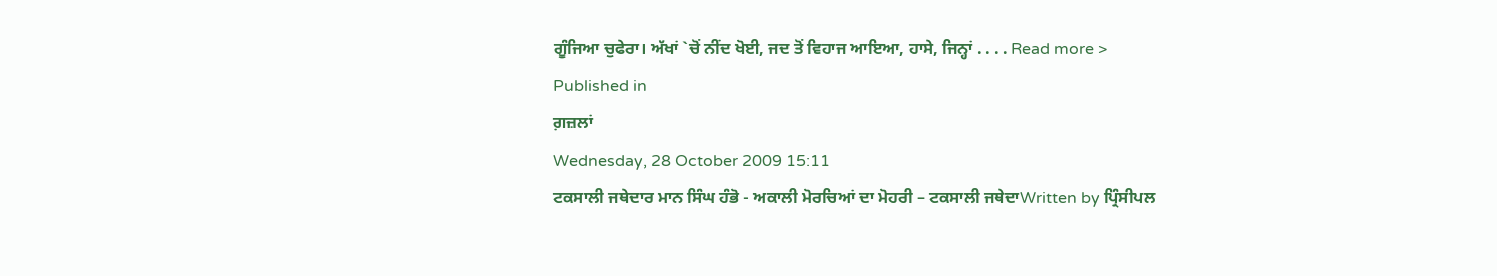ਗੂੰਜਿਆ ਚੁਫੇਰਾ। ਅੱਖਾਂ `ਚੋਂ ਨੀਂਦ ਖੋਈ, ਜਦ ਤੋਂ ਵਿਹਾਜ ਆਇਆ, ਹਾਸੇ, ਜਿਨ੍ਹਾਂ . . . . Read more >
Published in
ਗ਼ਜ਼ਲਾਂ
Wednesday, 28 October 2009 15:11
ਟਕਸਾਲੀ ਜਥੇਦਾਰ ਮਾਨ ਸਿੰਘ ਹੰਭੋ - ਅਕਾਲੀ ਮੋਰਚਿਆਂ ਦਾ ਮੋਹਰੀ – ਟਕਸਾਲੀ ਜਥੇਦਾWritten by ਪ੍ਰਿੰਸੀਪਲ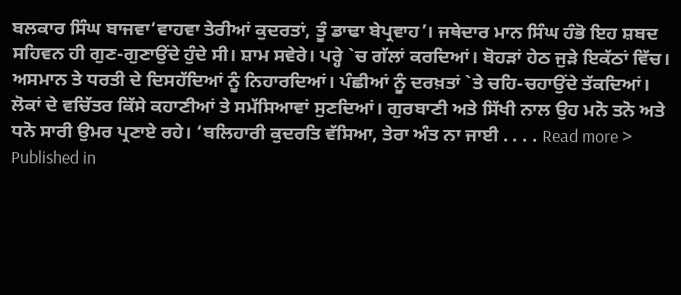ਬਲਕਾਰ ਸਿੰਘ ਬਾਜਵਾ‘ਵਾਹਵਾ ਤੇਰੀਆਂ ਕੁਦਰਤਾਂ, ਤੂੰ ਡਾਢਾ ਬੇਪ੍ਰਵਾਹ’। ਜਥੇਦਾਰ ਮਾਨ ਸਿੰਘ ਹੰਭੋ ਇਹ ਸ਼ਬਦ ਸਹਿਵਨ ਹੀ ਗੁਣ-ਗੁਣਾਉਂਦੇ ਹੁੰਦੇ ਸੀ। ਸ਼ਾਮ ਸਵੇਰੇ। ਪਰ੍ਹੇ `ਚ ਗੱਲਾਂ ਕਰਦਿਆਂ। ਬੋਹੜਾਂ ਹੇਠ ਜੁੜੇ ਇਕੱਠਾਂ ਵਿੱਚ। ਅਸਮਾਨ ਤੇ ਧਰਤੀ ਦੇ ਦਿਸਹੱਦਿਆਂ ਨੂੰ ਨਿਹਾਰਦਿਆਂ। ਪੰਛੀਆਂ ਨੂੰ ਦਰਖ਼ਤਾਂ `ਤੇ ਚਹਿ-ਚਹਾਉਂਦੇ ਤੱਕਦਿਆਂ। ਲੋਕਾਂ ਦੇ ਵਚਿੱਤਰ ਕਿੱਸੇ ਕਹਾਣੀਆਂ ਤੇ ਸਮੱਸਿਆਵਾਂ ਸੁਣਦਿਆਂ। ਗੁਰਬਾਣੀ ਅਤੇ ਸਿੱਖੀ ਨਾਲ ਉਹ ਮਨੋ ਤਨੋ ਅਤੇ ਧਨੋ ਸਾਰੀ ਉਮਰ ਪ੍ਰਣਾਏ ਰਹੇ। ‘ਬਲਿਹਾਰੀ ਕੁਦਰਤਿ ਵੱਸਿਆ, ਤੇਰਾ ਅੰਤ ਨਾ ਜਾਈ . . . . Read more >
Published in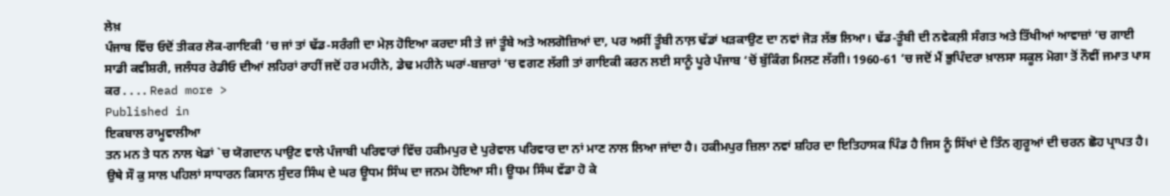ਲੇਖ਼
ਪੰਜਾਬ ਵਿੱਚ ਓਦੋਂ ਤੀਕਰ ਲੋਕ-ਗਾਇਕੀ ‘ਚ ਜਾਂ ਤਾਂ ਢੱਡ-ਸਰੰਗੀ ਦਾ ਮੇਲ਼ ਹੋਇਆ ਕਰਦਾ ਸੀ ਤੇ ਜਾਂ ਤੂੰਬੇ ਅਤੇ ਅਲਗੋਜ਼ਿਆਂ ਦਾ, ਪਰ ਅਸੀਂ ਤੂੰਬੀ ਨਾਲ਼ ਢੱਡਾਂ ਖੜਕਾਉਣ ਦਾ ਨਵਾਂ ਜੋੜ ਲੱਭ ਲਿਆ। ਢੱਡ-ਤੂੰਬੀ ਦੀ ਨਵੇਕਲ਼ੀ ਸੰਗਤ ਅਤੇ ਤਿੱਖੀਆਂ ਆਵਾਜ਼ਾਂ ‘ਚ ਗਾਈ ਸਾਡੀ ਕਵੀਸ਼ਰੀ, ਜਲੰਧਰ ਰੇਡੀਓ ਦੀਆਂ ਲਹਿਰਾਂ ਰਾਹੀਂ ਜਦੋਂ ਹਰ ਮਹੀਨੇ, ਡੇਢ ਮਹੀਨੇ ਘਰਾਂ-ਬਜ਼ਾਰਾਂ ‘ਚ ਵਗਣ ਲੱਗੀ ਤਾਂ ਗਾਇਕੀ ਕਰਨ ਲਈ ਸਾਨੂੰ ਪੂਰੇ ਪੰਜਾਬ ‘ਚੋਂ ਬੁੱਕਿੰਗ ਮਿਲਣ ਲੱਗੀ। 1960-61 ‘ਚ ਜਦੋਂ ਮੈਂ ਭੁਪਿੰਦਰਾ ਖ਼ਾਲਸਾ ਸਕੂਲ ਮੋਗਾ ਤੋਂ ਨੌਵੀਂ ਜਮਾਤ ਪਾਸ ਕਰ . . . . Read more >
Published in
ਇਕਬਾਲ ਰਾਮੂਵਾਲੀਆ
ਤਨ ਮਨ ਤੇ ਧਨ ਨਾਲ ਖੇਡਾਂ `ਚ ਯੋਗਦਾਨ ਪਾਉਣ ਵਾਲੇ ਪੰਜਾਬੀ ਪਰਿਵਾਰਾਂ ਵਿੱਚ ਹਕੀਮਪੁਰ ਦੇ ਪੁਰੇਵਾਲ ਪਰਿਵਾਰ ਦਾ ਨਾਂ ਮਾਣ ਨਾਲ ਲਿਆ ਜਾਂਦਾ ਹੈ। ਹਕੀਮਪੁਰ ਜ਼ਿਲਾ ਨਵਾਂ ਸ਼ਹਿਰ ਦਾ ਇਤਿਹਾਸਕ ਪਿੰਡ ਹੈ ਜਿਸ ਨੂੰ ਸਿੱਖਾਂ ਦੇ ਤਿੰਨ ਗੁਰੂਆਂ ਦੀ ਚਰਨ ਛੋਹ ਪ੍ਰਾਪਤ ਹੈ। ਉਥੇ ਸੌ ਕੁ ਸਾਲ ਪਹਿਲਾਂ ਸਾਧਾਰਨ ਕਿਸਾਨ ਸੁੰਦਰ ਸਿੰਘ ਦੇ ਘਰ ਊਧਮ ਸਿੰਘ ਦਾ ਜਨਮ ਹੋਇਆ ਸੀ। ਊਧਮ ਸਿੰਘ ਵੱਡਾ ਹੋ ਕੇ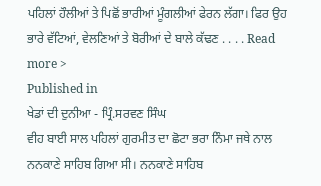ਪਹਿਲਾਂ ਹੌਲੀਆਂ ਤੇ ਪਿਛੋਂ ਭਾਰੀਆਂ ਮੂੰਗਲੀਆਂ ਫੇਰਨ ਲੱਗਾ। ਫਿਰ ਉਹ ਭਾਰੇ ਵੱਟਿਆਂ, ਵੇਲਣਿਆਂ ਤੇ ਬੋਰੀਆਂ ਦੇ ਬਾਲੇ ਕੱਢਣ . . . . Read more >
Published in
ਖੇਡਾਂ ਦੀ ਦੁਨੀਆ - ਪ੍ਰਿੰ.ਸਰਵਣ ਸਿੰਘ
ਵੀਹ ਬਾਈ ਸਾਲ ਪਹਿਲਾਂ ਗੁਰਮੀਤ ਦਾ ਛੋਟਾ ਭਰਾ ਨਿੰਮਾ ਜਥੇ ਨਾਲ ਨਨਕਾਣੇ ਸਾਹਿਬ ਗਿਆ ਸੀ। ਨਨਕਾਣੇ ਸਾਹਿਬ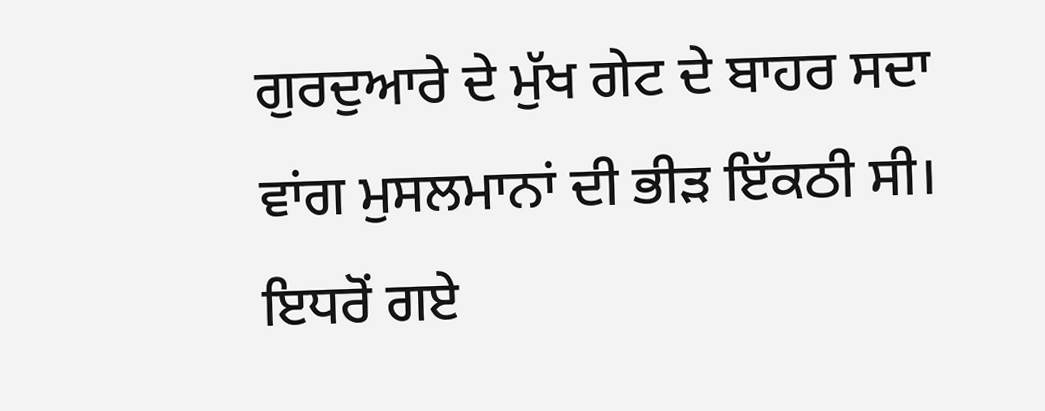ਗੁਰਦੁਆਰੇ ਦੇ ਮੁੱਖ ਗੇਟ ਦੇ ਬਾਹਰ ਸਦਾ ਵਾਂਗ ਮੁਸਲਮਾਨਾਂ ਦੀ ਭੀੜ ਇੱਕਠੀ ਸੀ। ਇਧਰੋਂ ਗਏ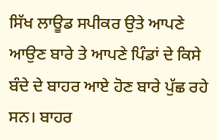ਸਿੱਖ ਲਾਊਡ ਸਪੀਕਰ ਉਤੇ ਆਪਣੇ ਆਉਣ ਬਾਰੇ ਤੇ ਆਪਣੇ ਪਿੰਡਾਂ ਦੇ ਕਿਸੇ ਬੰਦੇ ਦੇ ਬਾਹਰ ਆਏ ਹੋਣ ਬਾਰੇ ਪੁੱਛ ਰਹੇ ਸਨ। ਬਾਹਰ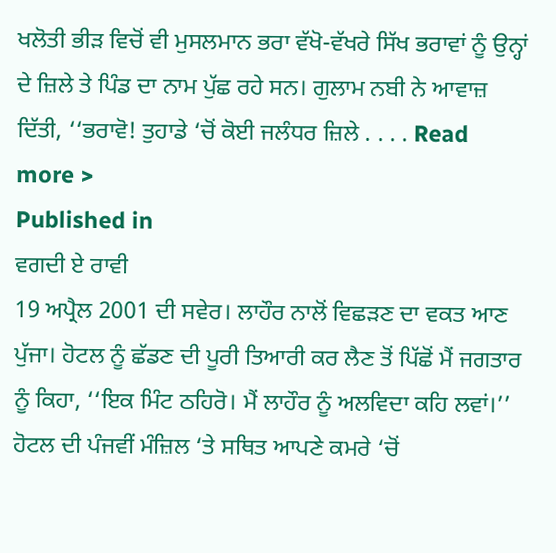ਖਲੋਤੀ ਭੀੜ ਵਿਚੋਂ ਵੀ ਮੁਸਲਮਾਨ ਭਰਾ ਵੱਖੋ-ਵੱਖਰੇ ਸਿੱਖ ਭਰਾਵਾਂ ਨੂੰ ਉਨ੍ਹਾਂ ਦੇ ਜ਼ਿਲੇ ਤੇ ਪਿੰਡ ਦਾ ਨਾਮ ਪੁੱਛ ਰਹੇ ਸਨ। ਗੁਲਾਮ ਨਬੀ ਨੇ ਆਵਾਜ਼ ਦਿੱਤੀ, ‘‘ਭਰਾਵੋ! ਤੁਹਾਡੇ ‘ਚੋਂ ਕੋਈ ਜਲੰਧਰ ਜ਼ਿਲੇ . . . . Read more >
Published in
ਵਗਦੀ ਏ ਰਾਵੀ
19 ਅਪ੍ਰੈਲ 2001 ਦੀ ਸਵੇਰ। ਲਾਹੌਰ ਨਾਲੋਂ ਵਿਛੜਣ ਦਾ ਵਕਤ ਆਣ ਪੁੱਜਾ। ਹੋਟਲ ਨੂੰ ਛੱਡਣ ਦੀ ਪੂਰੀ ਤਿਆਰੀ ਕਰ ਲੈਣ ਤੋਂ ਪਿੱਛੋਂ ਮੈਂ ਜਗਤਾਰ ਨੂੰ ਕਿਹਾ, ‘‘ਇਕ ਮਿੰਟ ਠਹਿਰੋ। ਮੈਂ ਲਾਹੌਰ ਨੂੰ ਅਲਵਿਦਾ ਕਹਿ ਲਵਾਂ।’’ ਹੋਟਲ ਦੀ ਪੰਜਵੀਂ ਮੰਜ਼ਿਲ ‘ਤੇ ਸਥਿਤ ਆਪਣੇ ਕਮਰੇ ‘ਚੋਂ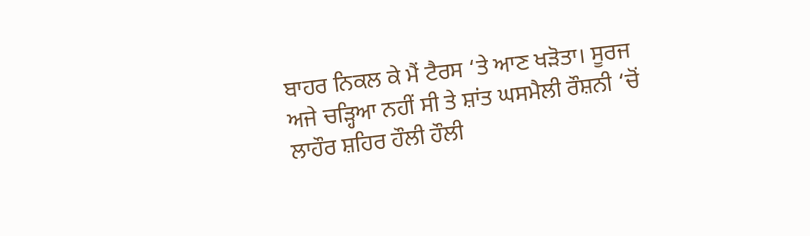ਬਾਹਰ ਨਿਕਲ ਕੇ ਮੈਂ ਟੈਰਸ ‘ਤੇ ਆਣ ਖੜੋਤਾ। ਸੂਰਜ ਅਜੇ ਚੜ੍ਹਿਆ ਨਹੀਂ ਸੀ ਤੇ ਸ਼ਾਂਤ ਘਸਮੈਲੀ ਰੌਸ਼ਨੀ ‘ਚੋਂ ਲਾਹੌਰ ਸ਼ਹਿਰ ਹੌਲੀ ਹੌਲੀ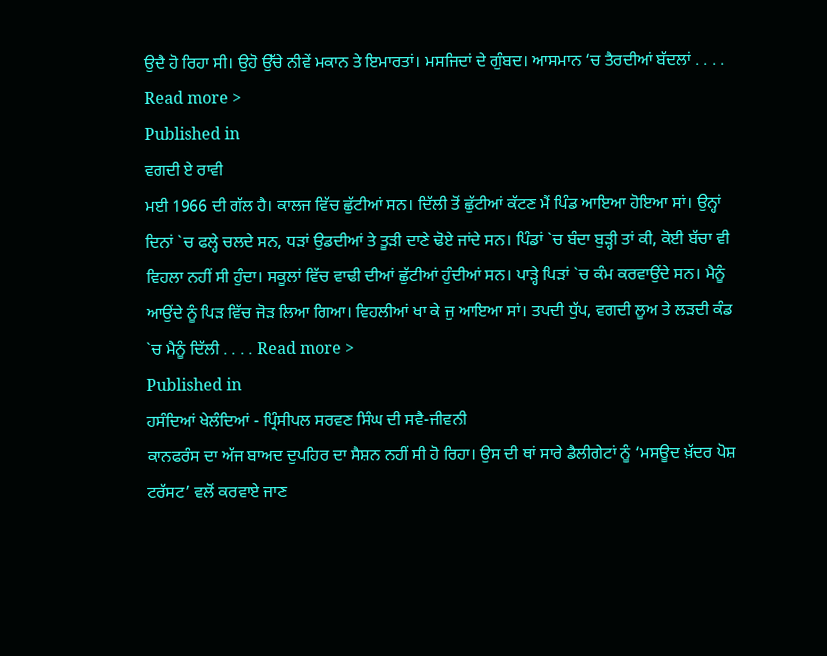ਉਦੈ ਹੋ ਰਿਹਾ ਸੀ। ਉਹੋ ਉੱਚੇ ਨੀਵੇਂ ਮਕਾਨ ਤੇ ਇਮਾਰਤਾਂ। ਮਸਜਿਦਾਂ ਦੇ ਗੁੰਬਦ। ਆਸਮਾਨ ‘ਚ ਤੈਰਦੀਆਂ ਬੱਦਲਾਂ . . . . Read more >
Published in
ਵਗਦੀ ਏ ਰਾਵੀ
ਮਈ 1966 ਦੀ ਗੱਲ ਹੈ। ਕਾਲਜ ਵਿੱਚ ਛੁੱਟੀਆਂ ਸਨ। ਦਿੱਲੀ ਤੋਂ ਛੁੱਟੀਆਂ ਕੱਟਣ ਮੈਂ ਪਿੰਡ ਆਇਆ ਹੋਇਆ ਸਾਂ। ਉਨ੍ਹਾਂ ਦਿਨਾਂ `ਚ ਫਲ੍ਹੇ ਚਲਦੇ ਸਨ, ਧੜਾਂ ਉਡਦੀਆਂ ਤੇ ਤੂੜੀ ਦਾਣੇ ਢੋਏ ਜਾਂਦੇ ਸਨ। ਪਿੰਡਾਂ `ਚ ਬੰਦਾ ਬੁੜ੍ਹੀ ਤਾਂ ਕੀ, ਕੋਈ ਬੱਚਾ ਵੀ ਵਿਹਲਾ ਨਹੀਂ ਸੀ ਹੁੰਦਾ। ਸਕੂਲਾਂ ਵਿੱਚ ਵਾਢੀ ਦੀਆਂ ਛੁੱਟੀਆਂ ਹੁੰਦੀਆਂ ਸਨ। ਪਾੜ੍ਹੇ ਪਿੜਾਂ `ਚ ਕੰਮ ਕਰਵਾਉਂਦੇ ਸਨ। ਮੈਨੂੰ ਆਉਂਦੇ ਨੂੰ ਪਿੜ ਵਿੱਚ ਜੋੜ ਲਿਆ ਗਿਆ। ਵਿਹਲੀਆਂ ਖਾ ਕੇ ਜੁ ਆਇਆ ਸਾਂ। ਤਪਦੀ ਧੁੱਪ, ਵਗਦੀ ਲੂਅ ਤੇ ਲੜਦੀ ਕੰਡ `ਚ ਮੈਨੂੰ ਦਿੱਲੀ . . . . Read more >
Published in
ਹਸੰਦਿਆਂ ਖੇਲੰਦਿਆਂ - ਪ੍ਰਿੰਸੀਪਲ ਸਰਵਣ ਸਿੰਘ ਦੀ ਸਵੈ-ਜੀਵਨੀ
ਕਾਨਫਰੰਸ ਦਾ ਅੱਜ ਬਾਅਦ ਦੁਪਹਿਰ ਦਾ ਸੈਸ਼ਨ ਨਹੀਂ ਸੀ ਹੋ ਰਿਹਾ। ਉਸ ਦੀ ਥਾਂ ਸਾਰੇ ਡੈਲੀਗੇਟਾਂ ਨੂੰ ‘ਮਸਊਦ ਖ਼ੱਦਰ ਪੋਸ਼ ਟਰੱਸਟ’ ਵਲੋਂ ਕਰਵਾਏ ਜਾਣ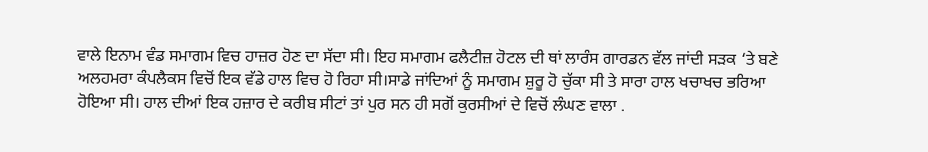ਵਾਲੇ ਇਨਾਮ ਵੰਡ ਸਮਾਗਮ ਵਿਚ ਹਾਜ਼ਰ ਹੋਣ ਦਾ ਸੱਦਾ ਸੀ। ਇਹ ਸਮਾਗਮ ਫਲੈਟੀਜ਼ ਹੋਟਲ ਦੀ ਥਾਂ ਲਾਰੰਸ ਗਾਰਡਨ ਵੱਲ ਜਾਂਦੀ ਸੜਕ ‘ਤੇ ਬਣੇ ਅਲਹਮਰਾ ਕੰਪਲੈਕਸ ਵਿਚੋਂ ਇਕ ਵੱਡੇ ਹਾਲ ਵਿਚ ਹੋ ਰਿਹਾ ਸੀ।ਸਾਡੇ ਜਾਂਦਿਆਂ ਨੂੰ ਸਮਾਗਮ ਸ਼ੁਰੂ ਹੋ ਚੁੱਕਾ ਸੀ ਤੇ ਸਾਰਾ ਹਾਲ ਖਚਾਖਚ ਭਰਿਆ ਹੋਇਆ ਸੀ। ਹਾਲ ਦੀਆਂ ਇਕ ਹਜ਼ਾਰ ਦੇ ਕਰੀਬ ਸੀਟਾਂ ਤਾਂ ਪੁਰ ਸਨ ਹੀ ਸਗੋਂ ਕੁਰਸੀਆਂ ਦੇ ਵਿਚੋਂ ਲੰਘਣ ਵਾਲਾ .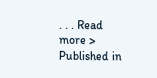. . . Read more >
Published in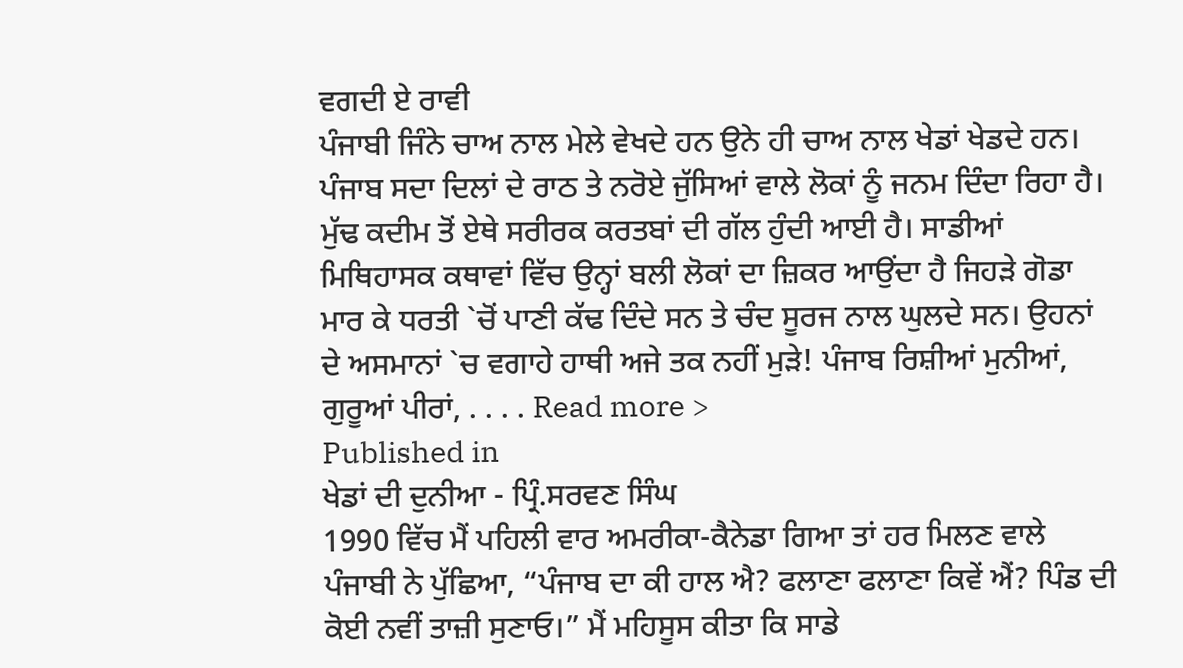ਵਗਦੀ ਏ ਰਾਵੀ
ਪੰਜਾਬੀ ਜਿੰਨੇ ਚਾਅ ਨਾਲ ਮੇਲੇ ਵੇਖਦੇ ਹਨ ਉਨੇ ਹੀ ਚਾਅ ਨਾਲ ਖੇਡਾਂ ਖੇਡਦੇ ਹਨ। ਪੰਜਾਬ ਸਦਾ ਦਿਲਾਂ ਦੇ ਰਾਠ ਤੇ ਨਰੋਏ ਜੁੱਸਿਆਂ ਵਾਲੇ ਲੋਕਾਂ ਨੂੰ ਜਨਮ ਦਿੰਦਾ ਰਿਹਾ ਹੈ। ਮੁੱਢ ਕਦੀਮ ਤੋਂ ਏਥੇ ਸਰੀਰਕ ਕਰਤਬਾਂ ਦੀ ਗੱਲ ਹੁੰਦੀ ਆਈ ਹੈ। ਸਾਡੀਆਂ ਮਿਥਿਹਾਸਕ ਕਥਾਵਾਂ ਵਿੱਚ ਉਨ੍ਹਾਂ ਬਲੀ ਲੋਕਾਂ ਦਾ ਜ਼ਿਕਰ ਆਉਂਦਾ ਹੈ ਜਿਹੜੇ ਗੋਡਾ ਮਾਰ ਕੇ ਧਰਤੀ `ਚੋਂ ਪਾਣੀ ਕੱਢ ਦਿੰਦੇ ਸਨ ਤੇ ਚੰਦ ਸੂਰਜ ਨਾਲ ਘੁਲਦੇ ਸਨ। ਉਹਨਾਂ ਦੇ ਅਸਮਾਨਾਂ `ਚ ਵਗਾਹੇ ਹਾਥੀ ਅਜੇ ਤਕ ਨਹੀਂ ਮੁੜੇ! ਪੰਜਾਬ ਰਿਸ਼ੀਆਂ ਮੁਨੀਆਂ, ਗੁਰੂਆਂ ਪੀਰਾਂ, . . . . Read more >
Published in
ਖੇਡਾਂ ਦੀ ਦੁਨੀਆ - ਪ੍ਰਿੰ.ਸਰਵਣ ਸਿੰਘ
1990 ਵਿੱਚ ਮੈਂ ਪਹਿਲੀ ਵਾਰ ਅਮਰੀਕਾ-ਕੈਨੇਡਾ ਗਿਆ ਤਾਂ ਹਰ ਮਿਲਣ ਵਾਲੇ ਪੰਜਾਬੀ ਨੇ ਪੁੱਛਿਆ, “ਪੰਜਾਬ ਦਾ ਕੀ ਹਾਲ ਐ? ਫਲਾਣਾ ਫਲਾਣਾ ਕਿਵੇਂ ਐਂ? ਪਿੰਡ ਦੀ ਕੋਈ ਨਵੀਂ ਤਾਜ਼ੀ ਸੁਣਾਓ।” ਮੈਂ ਮਹਿਸੂਸ ਕੀਤਾ ਕਿ ਸਾਡੇ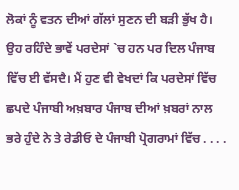ਲੋਕਾਂ ਨੂੰ ਵਤਨ ਦੀਆਂ ਗੱਲਾਂ ਸੁਣਨ ਦੀ ਬੜੀ ਭੁੱਖ ਹੈ। ਉਹ ਰਹਿੰਦੇ ਭਾਵੇਂ ਪਰਦੇਸਾਂ `ਚ ਹਨ ਪਰ ਦਿਲ ਪੰਜਾਬ ਵਿੱਚ ਈ ਵੱਸਦੈ। ਮੈਂ ਹੁਣ ਵੀ ਵੇਖਦਾਂ ਕਿ ਪਰਦੇਸਾਂ ਵਿੱਚ ਛਪਦੇ ਪੰਜਾਬੀ ਅਖ਼ਬਾਰ ਪੰਜਾਬ ਦੀਆਂ ਖ਼ਬਰਾਂ ਨਾਲ ਭਰੇ ਹੁੰਦੇ ਨੇ ਤੇ ਰੇਡੀਓ ਦੇ ਪੰਜਾਬੀ ਪ੍ਰੋਗਰਾਮਾਂ ਵਿੱਚ . . . .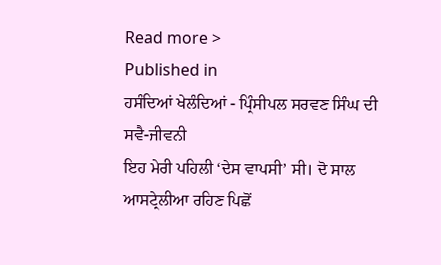Read more >
Published in
ਹਸੰਦਿਆਂ ਖੇਲੰਦਿਆਂ - ਪ੍ਰਿੰਸੀਪਲ ਸਰਵਣ ਸਿੰਘ ਦੀ ਸਵੈ-ਜੀਵਨੀ
ਇਹ ਮੇਰੀ ਪਹਿਲੀ ‘ਦੇਸ ਵਾਪਸੀ’ ਸੀ। ਦੋ ਸਾਲ ਆਸਟ੍ਰੇਲੀਆ ਰਹਿਣ ਪਿਛੋਂ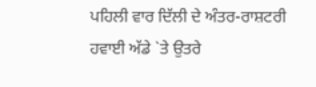ਪਹਿਲੀ ਵਾਰ ਦਿੱਲੀ ਦੇ ਅੰਤਰ-ਰਾਸ਼ਟਰੀ ਹਵਾਈ ਅੱਡੇ `ਤੇ ਉਤਰੇ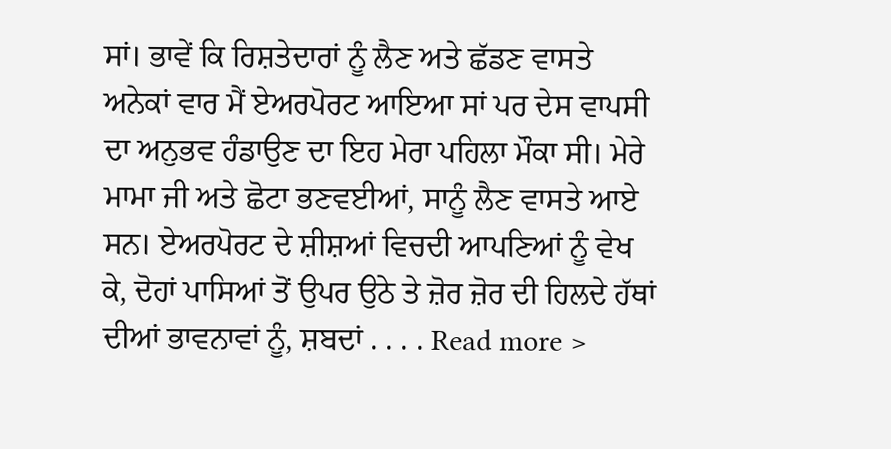ਸਾਂ। ਭਾਵੇਂ ਕਿ ਰਿਸ਼ਤੇਦਾਰਾਂ ਨੂੰ ਲੈਣ ਅਤੇ ਛੱਡਣ ਵਾਸਤੇ ਅਨੇਕਾਂ ਵਾਰ ਮੈਂ ਏਅਰਪੋਰਟ ਆਇਆ ਸਾਂ ਪਰ ਦੇਸ ਵਾਪਸੀ ਦਾ ਅਨੁਭਵ ਹੰਡਾਉਣ ਦਾ ਇਹ ਮੇਰਾ ਪਹਿਲਾ ਮੌਕਾ ਸੀ। ਮੇਰੇ ਮਾਮਾ ਜੀ ਅਤੇ ਛੋਟਾ ਭਣਵਈਆਂ, ਸਾਨੂੰ ਲੈਣ ਵਾਸਤੇ ਆਏ ਸਨ। ਏਅਰਪੋਰਟ ਦੇ ਸ਼ੀਸ਼ਆਂ ਵਿਚਦੀ ਆਪਣਿਆਂ ਨੂੰ ਵੇਖ ਕੇ, ਦੋਹਾਂ ਪਾਸਿਆਂ ਤੋਂ ਉਪਰ ਉਠੇ ਤੇ ਜ਼ੋਰ ਜ਼ੋਰ ਦੀ ਹਿਲਦੇ ਹੱਥਾਂ ਦੀਆਂ ਭਾਵਨਾਵਾਂ ਨੂੰ, ਸ਼ਬਦਾਂ . . . . Read more >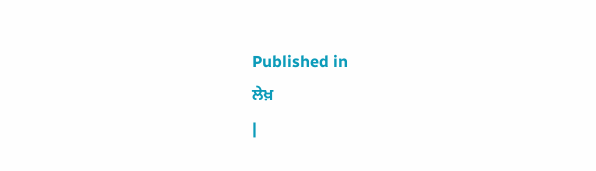Published in
ਲੇਖ਼
|